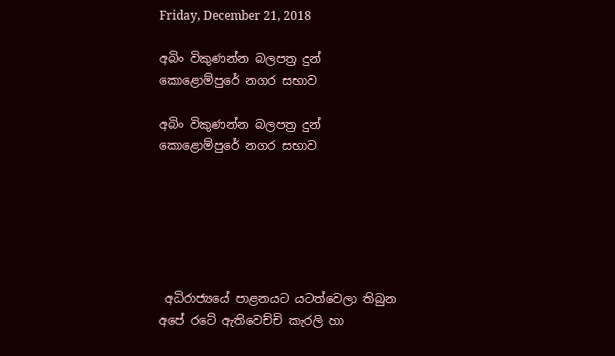Friday, December 21, 2018

අබිං විකුණන්න බලපත්‍ර දුන් කොළොම්පුරේ නගර සභාව

අබිං විකුණන්න බලපත්‍ර දුන් කොළොම්පුරේ නගර සභාව






 අධිරාජ්‍යයේ පාළනයට යටත්වෙලා තිබුන අපේ රටේ ඇතිවෙච්චි කැරලි හා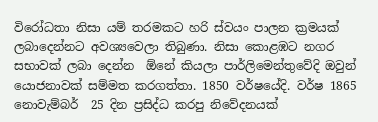විරෝධතා නිසා යම් තරමකට හරි ස්වයං පාලන ක්‍රමයක් ලබාදෙන්නට අවශ්‍යවෙලා තිබුණා. නිසා කොළඹට නගර සභාවක් ලබා දෙන්න  ඕනේ කියලා පාර්ලිමෙන්තුවේදි ඔවුන් යොජනාවක් සම්මත කරගත්තා. 1850 වර්ෂයේදි. වර්ෂ 1865  නොවැම්බර්  25 දින ප්‍රසිද්ධ කරපු නිවේදනයක්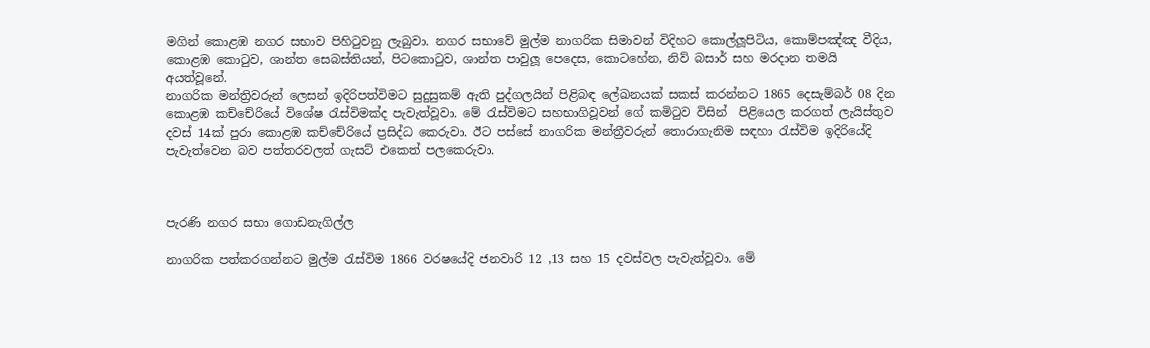මගින් කොළඹ නගර සභාව පිහිටුවනු ලැබුවා. නගර සභාවේ මුල්ම නාගරික සිමාවන් විදිහට කොල්ලූපිටිය, කොම්පඤ්ඤ වීදිය, කොළඹ කොටුව, ශාන්ත සෙබස්තියන්, පිටකොටුව, ශාන්ත පාවුලූ පෙදෙස, කොටහේන, නිව් බසාර් සහ මරදාන තමයි අයත්වූනේ.
නාගරික මන්ත්‍රිවරුන් ලෙසන් ඉදිරිපත්විමට සුදුසුකම් ඇති පුද්ගලයින් පිළිබඳ ලේඛනයක් සකස් කරන්නට 1865 දෙසැම්බර් 08 දින කොළඹ කච්චේරියේ විශේෂ රැස්විමක්ද පැවැත්වූවා. මේ රැස්විමට සහභාගිවූවන් ගේ කමිටුව විසින්  පිළියෙල කරගත් ලැයිස්තුව දවස් 14ක් පුරා කොළඹ කච්චේරියේ ප්‍රසිද්ධ කෙරුවා. ඊට පස්සේ නාගරික මන්ත්‍රීවරුන් තොරාගැනිම සඳහා රැස්විම ඉදිරියේදි පැවැත්වෙන බව පත්තරවලත් ගැසට් එකෙත් පලකෙරුවා.



පැරණි නගර සභා ගොඩනැගිල්ල

නාගරික පත්කරගන්නට මුල්ම රැස්විම 1866 වරෂයේදි ජනවාරි 12 ,13 සහ 15 දවස්වල පැවැත්වූවා. මේ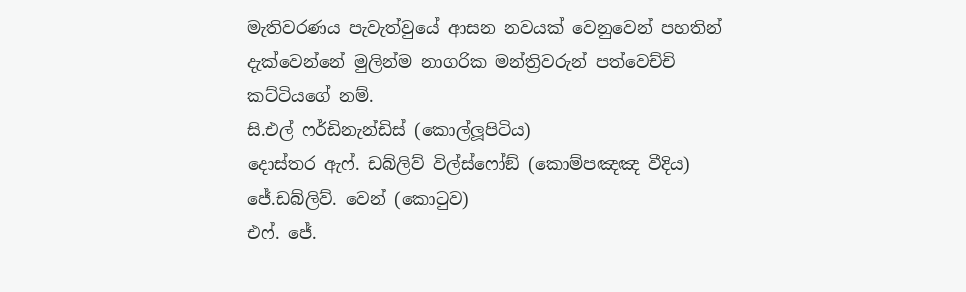මැතිවරණය පැවැත්වුයේ ආසන නවයක් වෙනුවෙන් පහතින් දැක්වෙන්නේ මුලින්ම නාගරික මන්ත්‍රිවරුන් පත්වෙච්චි කට්ටියගේ නම්.
සි.එල් ෆර්ඩිනැන්ඩිස් (කොල්ලූපිටිය)
දොස්තර ඇෆ්. ඩබ්ලිව් විල්ස්ෆෝඞ් (කොම්පඤඤ වීදිය)
ජේ.ඩබ්ලිව්. වෙන් (කොටුව)
එෆ්. ජේ.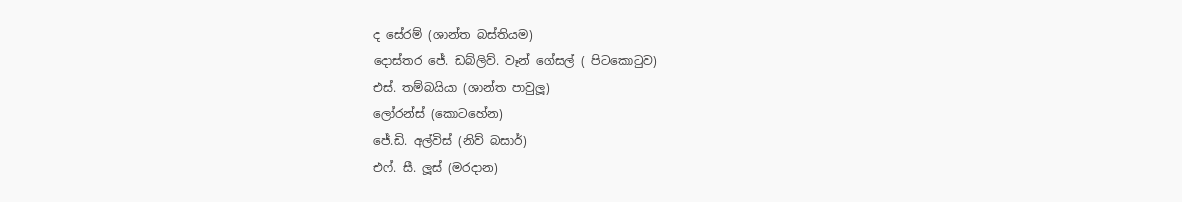ද සේරම් (ශාන්ත බස්තියම)
දොස්තර ජේ. ඩබ්ලිව්. වෑන් ගේසල් ( පිටකොටුව)
එස්. තම්බයියා (ශාන්ත පාවුලූ)
ලෝරන්ස් (කොටහේන)
ජේ.ඩි. අල්විස් (නිව් බසාර්)
එෆ්. සී. ලූස් (මරදාන)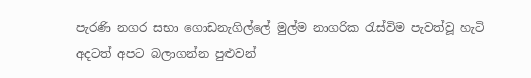පැරණි නගර සභා ගොඩනැගිල්ලේ මුල්ම නාගරික රැස්විම පැවත්වූ හැටි අදටත් අපට බලාගන්න පුළුවන්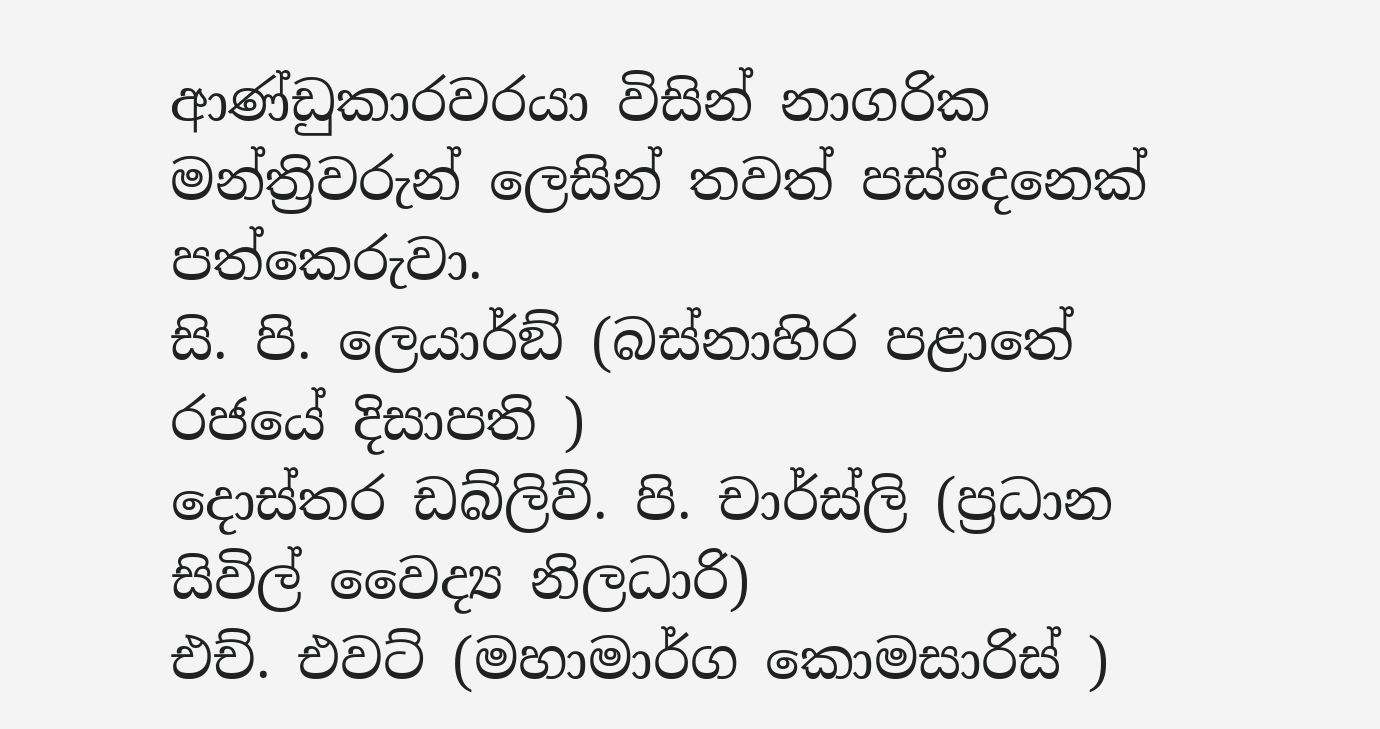ආණ්ඩුකාරවරයා විසින් නාගරික මන්ත්‍රිවරුන් ලෙසින් තවත් පස්දෙනෙක්  පත්කෙරුවා.
සි. පි. ලෙයාර්ඞ් (බස්නාහිර පළාතේ රජයේ දිසාපති )
දොස්තර ඩබ්ලිව්. පි. චාර්ස්ලි (ප්‍රධාන සිවිල් වෛද්‍ය නිලධාරි)
එච්. එවට් (මහාමාර්ග කොමසාරිස් )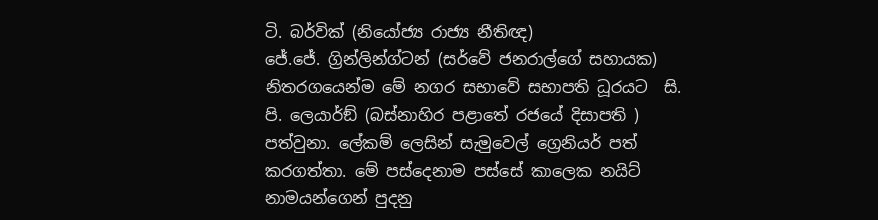ටි. බර්වික් (නියෝජ්‍ය රාජ්‍ය නීතිඥ)
ජේ.ජේ. ග්‍රින්ලින්ග්ටන් (සර්වේ ජනරාල්ගේ සහායක)
නිතරගයෙන්ම මේ නගර සභාවේ සභාපති ධූරයට  සි. පි. ලෙයාර්ඞ් (බස්නාහිර පළාතේ රජයේ දිසාපති ) පත්වුනා. ලේකම් ලෙසින් සැමුවෙල් ග්‍රෙනියර් පත් කරගත්තා. මේ පස්දෙනාම පස්සේ කාලෙක නයිට් නාමයන්ගෙන් පුදනු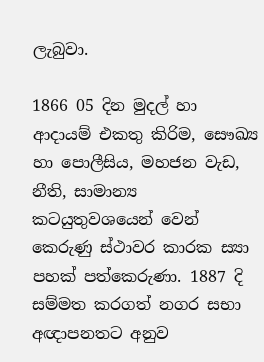ලැබුවා.

1866 05 දින මුදල් හා ආදායම් එකතු කිරිම, සෞඛ්‍ය හා පොලීසිය, මහජන වැඩ, නීති, සාමාන්‍ය කටයුතුවශයෙන් වෙන් කෙරුණු ස්ථාවර කාරක ස්‍යා පහක් පත්කෙරුණා. 1887 දි සම්මත කරගත් නගර සභා අඥාපනතට අනුව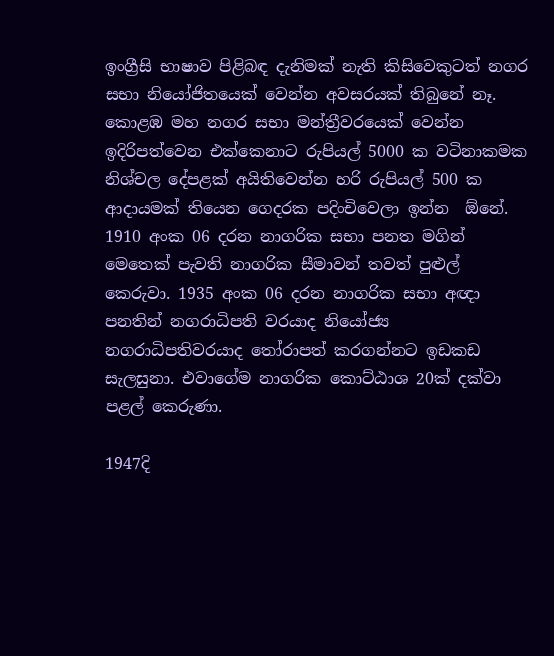ඉංග්‍රීසි භාෂාව පිළිබඳ දැනිමක් නැති කිසිවෙකුටත් නගර සභා නියෝජිතයෙක් වෙන්න අවසරයක් තිබුනේ නෑ. කොළඹ මහ නගර සභා මන්ත්‍රීවරයෙක් වෙන්න ඉදිරිපත්වෙන එක්කෙනාට රුපියල් 5000 ක වටිනාකමක නිශ්චල දේපළක් අයිතිවෙන්න හරි රුපියල් 500 ක ආදායමක් තියෙන ගෙදරක පදිංචිවෙලා ඉන්න  ඕනේ.
1910 අංක 06 දරන නාගරික සභා පනත මගින් මෙතෙක් පැවති නාගරික සීමාවන් තවත් පුළුල් කෙරුවා. 1935 අංක 06 දරන නාගරික සභා අඥා පනතින් නගරාධිපති වරයාද නියෝජ්‍ය නගරාධිපතිවරයාද තෝරාපත් කරගන්නට ඉඩකඩ සැලසුනා. එවාගේම නාගරික කොට්ඨාශ 20ක් දක්වා පළල් කෙරුණා.

1947දි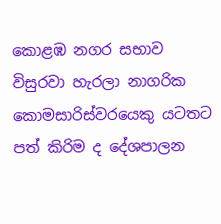කොළඹ නගර සභාව විසුරවා හැරලා නාගරික කොමසාරිස්වරයෙකු යටතට පත් කිරිම ද දේශපාලන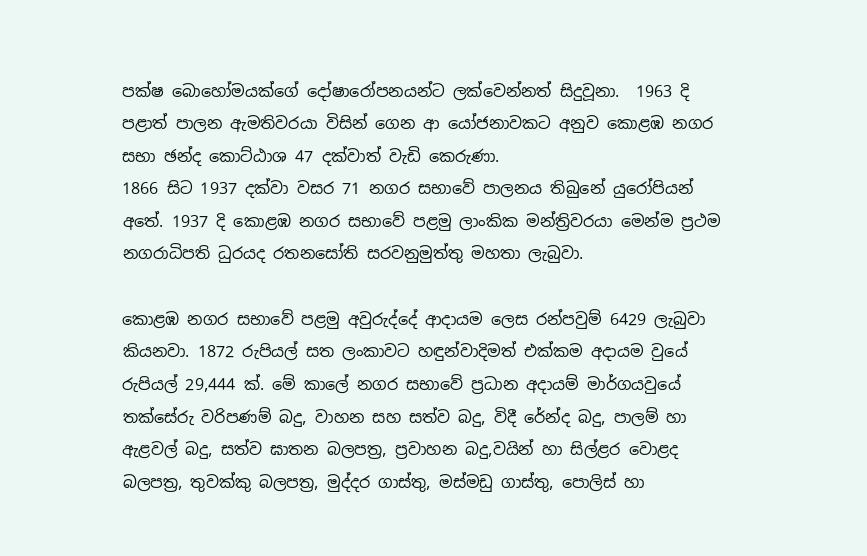පක්ෂ බොහෝමයක්ගේ දෝෂාරෝපනයන්ට ලක්වෙන්නත් සිදුවූනා.  1963 දි පළාත් පාලන ඇමතිවරයා විසින් ගෙන ආ යෝජනාවකට අනුව කොළඹ නගර සභා ඡන්ද කොට්ඨාශ 47 දක්වාත් වැඩි කෙරුණා.
1866 සිට 1937 දක්වා වසර 71 නගර සභාවේ පාලනය තිබුනේ යුරෝපියන් අතේ. 1937 දි කොළඹ නගර සභාවේ පළමු ලාංකික මන්ත්‍රිවරයා මෙන්ම ප්‍රථම නගරාධිපති ධුරයද රතනසෝති සරවනුමුත්තු මහතා ලැබුවා.

කොළඹ නගර සභාවේ පළමු අවුරුද්දේ ආදායම ලෙස රන්පවුම් 6429 ලැබුවා කියනවා. 1872 රුපියල් සත ලංකාවට හඳුන්වාදිමත් එක්කම අදායම වුයේ රුපියල් 29,444 ක්. මේ කාලේ නගර සභාවේ ප්‍රධාන අදායම් මාර්ගයවුයේ තක්සේරු වරිපණම් බදු, වාහන සහ සත්ව බදු, විදී රේන්ද බදු, පාලම් හා ඇළවල් බදු, සත්ව ඝාතන බලපත්‍ර, ප්‍රවාහන බදු,වයින් හා සිල්ළර වොළද බලපත්‍ර, තුවක්කු බලපත්‍ර, මුද්දර ගාස්තු, මස්මඩු ගාස්තු, පොලිස් හා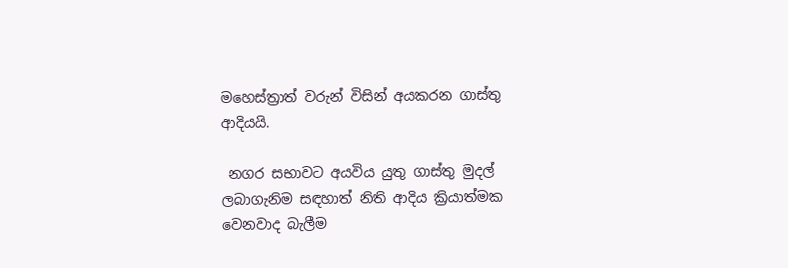මහෙස්ත්‍රාත් වරුන් විසින් අයකරන ගාස්තු ආදියයි.

 නගර සභාවට අයවිය යුතු ගාස්තු මුදල් ලබාගැනිම සඳහාත් නිති ආදිය ක්‍රියාත්මක වෙනවාද බැලීම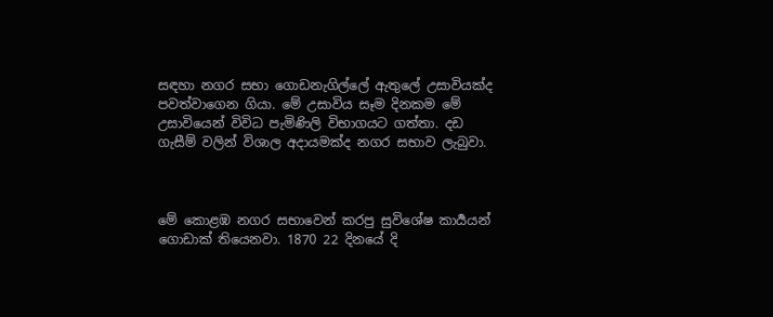සඳහා නගර සභා ගොඩනැගිල්ලේ ඇතුලේ උසාවියක්ද පවත්වාගෙන ගියා. මේ උසාවිය සෑම දිනකම මේ උසාවියෙන් විවිධ පැමිණිලි විභාගයට ගත්තා. දඩ ගැසීම් වලින් විශාල අදායමක්ද නගර සභාව ලැබුවා.



මේ කොළඹ නගර සභාවෙන් කරපු සුවිශේෂ කාර්‍යයන් ගොඩාක් තියෙනවා. 1870 22 දිනයේ දි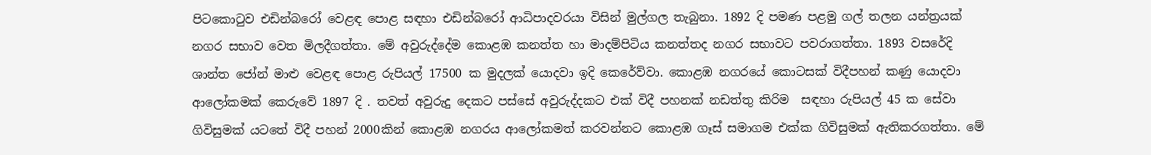පිටකොටුව එඩින්බරෝ වෙළඳ පොළ සඳහා එඩින්බරෝ ආධිපාදවරයා විසින් මුල්ගල තැබුනා. 1892 දි පමණ පළමු ගල් තලන යන්ත්‍රයක් නගර සභාව වෙත මිලදීගත්තා. මේ අවුරුද්දේම කොළඹ කනත්ත හා මාදම්පිටිය කනත්තද නගර සභාවට පවරාගත්තා. 1893 වසරේදි ශාන්ත ජෝන් මාළු වෙළඳ පොළ රුපියල් 17500 ක මුදලක් යොදවා ඉදි කෙරේව්වා. කොළඹ නගරයේ කොටසක් විදීපහන් කණු යොදවා ආලෝකමක් කෙරුවේ 1897 දි . තවත් අවුරුදු දෙකට පස්සේ අවුරුද්දකට එක් විදී පහනක් නඩත්තු කිරිම  සඳහා රුපියල් 45 ක සේවා ගිවිසුමක් යටතේ විදී පහන් 2000කින් කොළඹ නගරය ආලෝකමත් කරවන්නට කොළඹ ගෑස් සමාගම එක්ක ගිවිසුමක් ඇතිකරගත්තා. මේ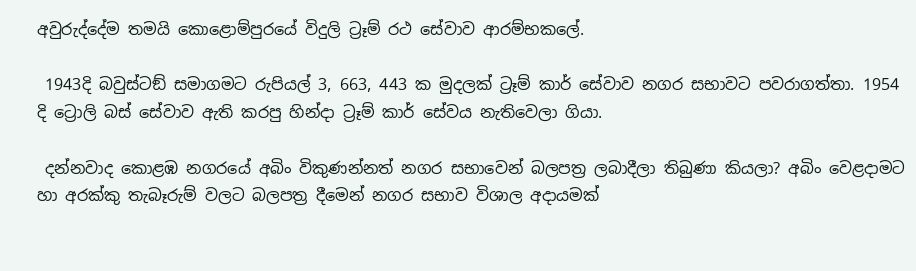අවුරුද්දේම තමයි කොළොම්පුරයේ විදුලි ට්‍රෑම් රථ සේවාව ආරම්භකලේ.

 1943දි බවුස්ටඞ් සමාගමට රුපියල් 3, 663, 443 ක මුදලක් ට්‍රෑම් කාර් සේවාව නගර සභාවට පවරාගත්තා. 1954 දි ට්‍රොලි බස් සේවාව ඇති කරපු හින්දා ට්‍රෑම් කාර් සේවය නැතිවෙලා ගියා.

 දන්නවාද කොළඹ නගරයේ අබිං විකුණන්නත් නගර සභාවෙන් බලපත්‍ර ලබාදීලා තිබුණා කියලා? අබිං වෙළදාමට හා අරක්කු තැබෑරුම් වලට බලපත්‍ර දීමෙන් නගර සභාව විශාල අදායමක්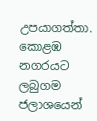උපයාගත්තා. කොළඹ නගරයට ලබුගම ජලාශයෙන්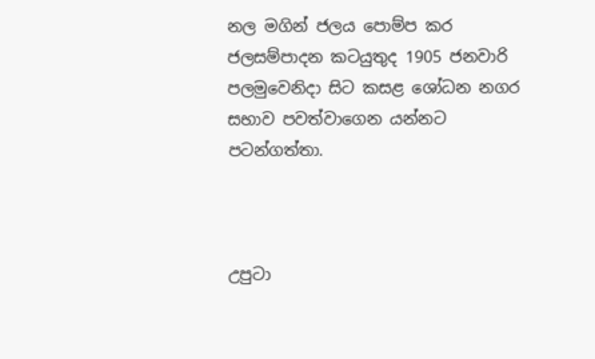නල මගින් ජලය පොම්ප කර ජලසම්පාදන කටයුතුද 1905 ජනවාරි පලමුවෙනිදා සිට කසළ ශෝධන නගර සභාව පවත්වාගෙන යන්නට පටන්ගත්තා.



උපුටා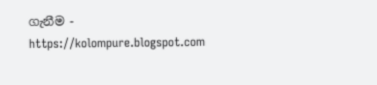ගැනීම - https://kolompure.blogspot.com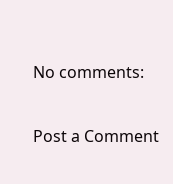No comments:

Post a Comment